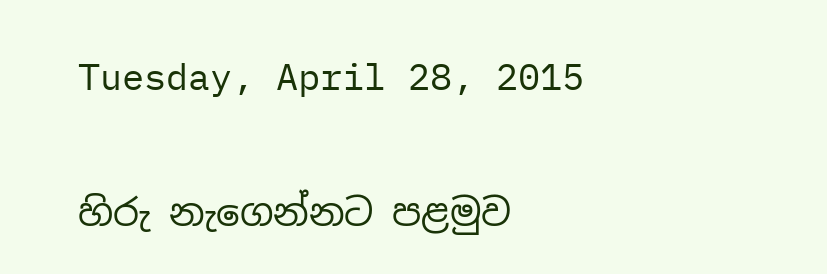Tuesday, April 28, 2015

හිරු නැගෙන්නට පළමුව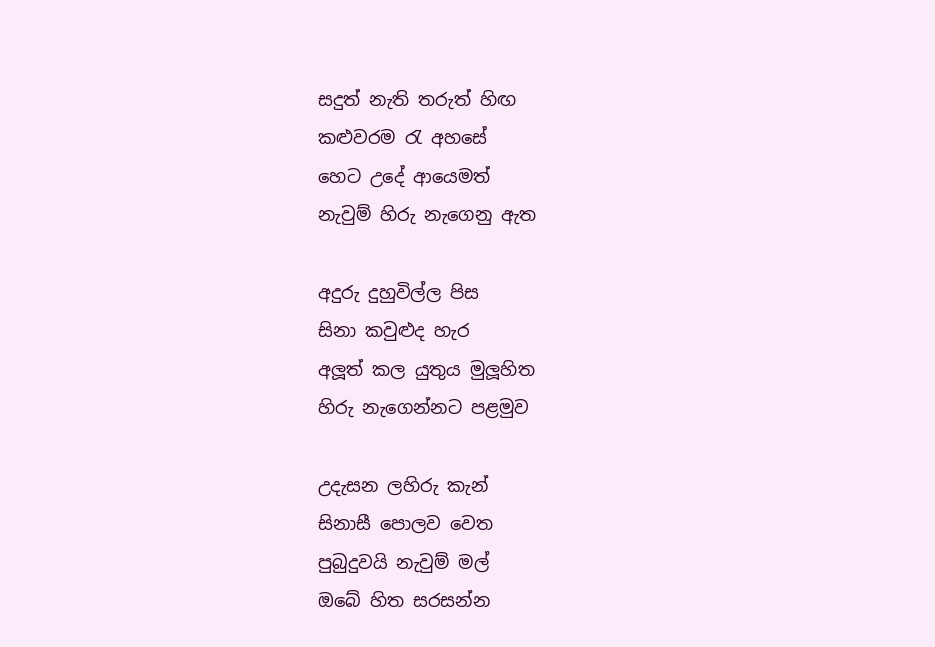සදුත් නැති තරුත් හිඟ
කළුවරම රැ අහසේ
හෙට උදේ ආයෙමත්
නැවුම් හිරු නැගෙනු ඇත

අදුරු දුහුවිල්ල පිස
සිනා කවුළුද හැර
අලූත් කල යුතුය මුලූහිත
හිරු නැගෙන්නට පළමුව

උදැසන ලහිරු කැන්
සිනාසී පොලව වෙත
පුබුදුවයි නැවුම් මල්
ඔබේ හිත සරසන්න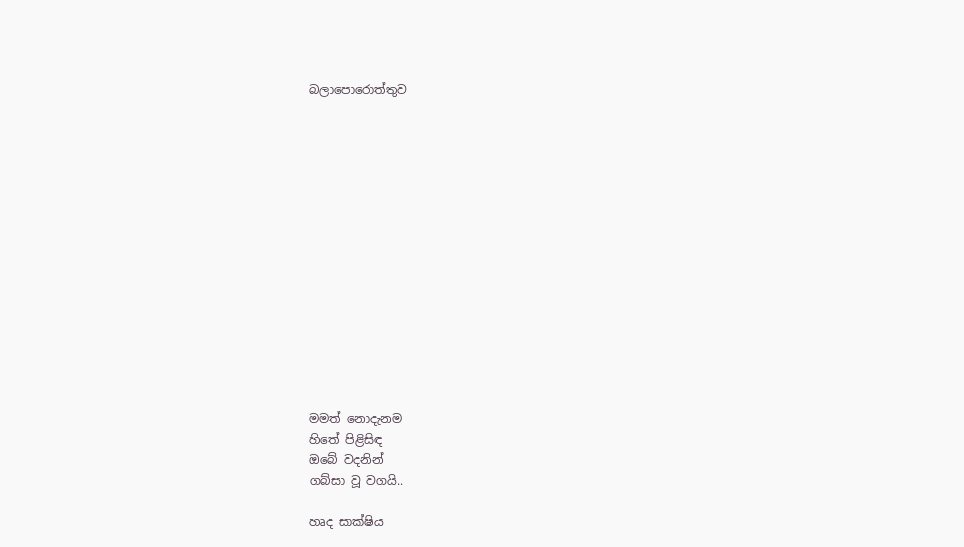බලාපොරොත්තුව















මමත් නොදැනම
හිතේ පිළිසිඳ
ඔබේ වදනින්
ගබ්සා වූ වගයි..

හෘද සාක්ෂිය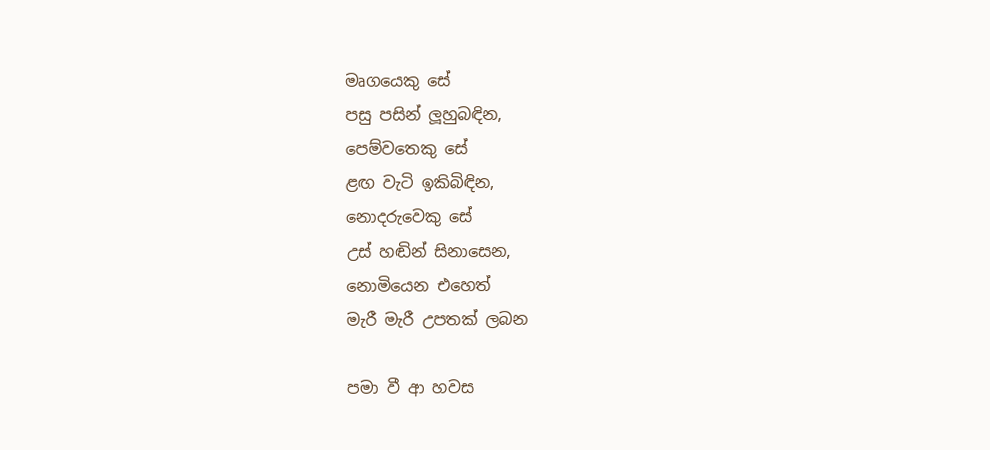මෘගයෙකු සේ
පසු පසින් ලූහුබඳින,
පෙම්වතෙකු සේ
ළඟ වැටි ඉකිබිඳින,
නොදරුවෙකු සේ
උස් හඬින් සිනාසෙන,
නොමියෙන එහෙත්
මැරී මැරී උපතක් ලබන

පමා වී ආ හවස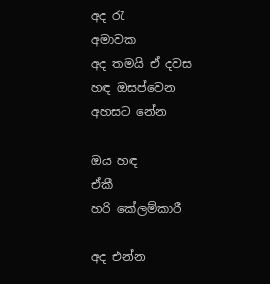අද රැ
අමාවක
අද තමයි ඒ දවස
හඳ ඔසප්වෙන
අහසට නේන

ඔය හඳ
ඒකී
හරි කේලම්කාරී

අද එන්න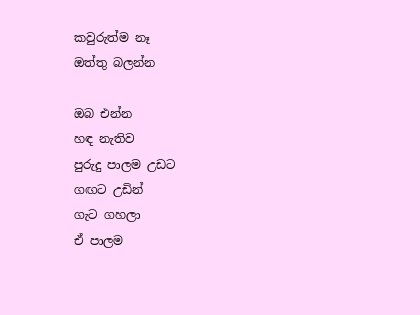කවුරුත්ම නෑ
ඔත්තු බලන්න

ඔබ එන්න
හඳ නැතිව
පුරුදු පාලම උඩට
ගඟට උඩින්
ගැට ගහලා
ඒ පාලම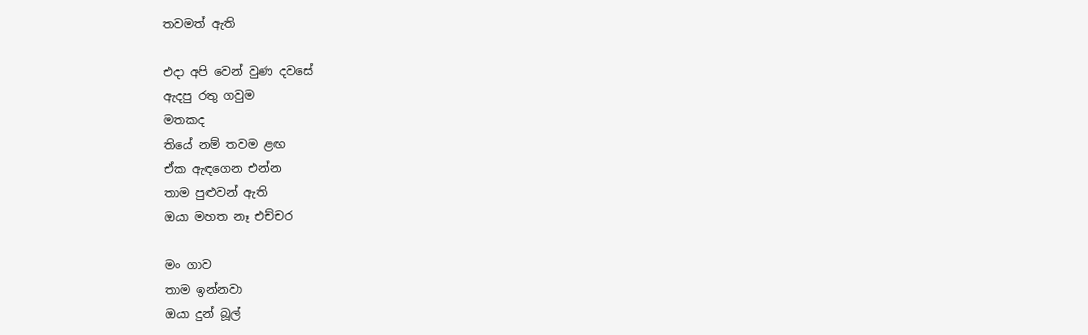තවමත් ඇති

එදා අපි වෙන් වුණ දවසේ
ඇදපු රතු ගවුම
මතකද
තියේ නම් තවම ළඟ
ඒක ඇඳගෙන එන්න
තාම පුළුවන් ඇති
ඔයා මහත නෑ එච්චර

මං ගාව
තාම ඉන්නවා
ඔයා දුන් බූල්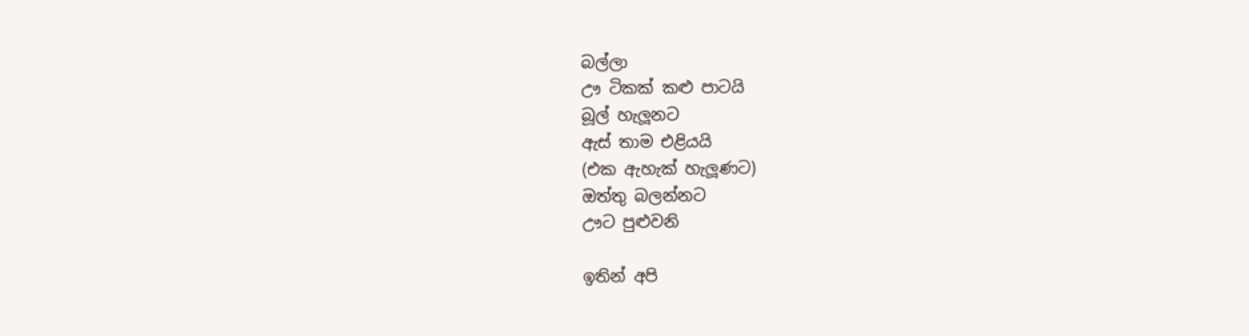බල්ලා
ඌ ටිකක් කළු පාටයි
බූල් හැලූනට
ඇස් තාම එළියයි
(එක ඇහැක් හැලූණට)
ඔත්තු බලන්නට
ඌට පුළුවනි

ඉතින් අපි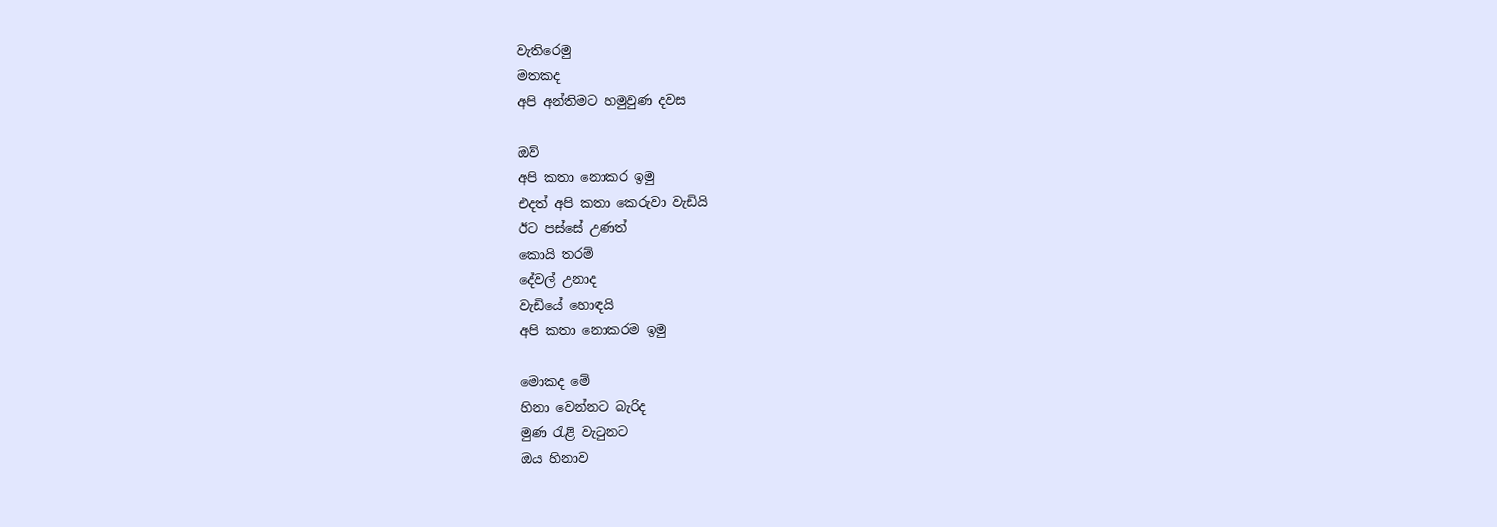වැතිරෙමු
මතකද
අපි අන්තිමට හමුවුණ දවස

ඔව්
අපි කතා නොකර ඉමු
එදත් අපි කතා කෙරුවා වැඩියි
ඊට පස්සේ උණත්
කොයි තරම්
දේවල් උනාද
වැඩියේ හොඳයි
අපි කතා නොකරම ඉමු

මොකද මේ
හිනා වෙන්නට බැරිද
මුණ රැළි වැටුනට
ඔය හිනාව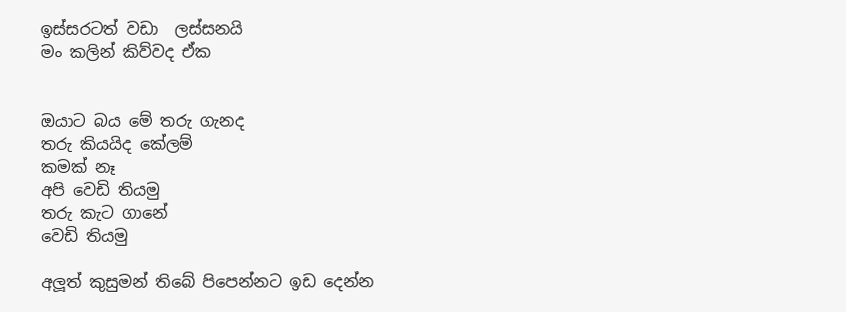ඉස්සරටත් වඩා  ලස්සනයි
මං කලින් කිව්වද ඒක


ඔයාට බය මේ තරු ගැනද
තරු කියයිද කේලම්
කමක් නෑ
අපි වෙඩි තියමු
තරු කැට ගානේ
වෙඩි තියමු

අලූත් කුසුමන් තිබේ පිපෙන්නට ඉඩ දෙන්න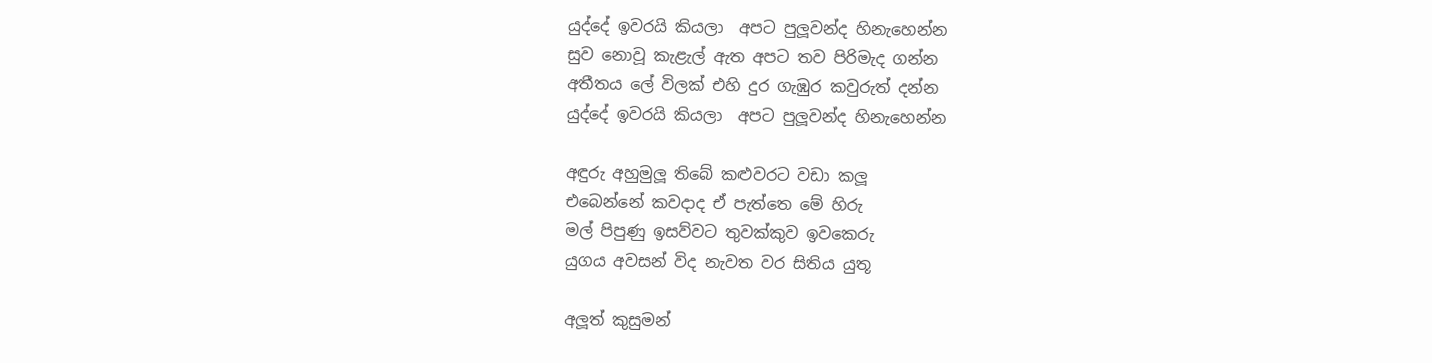යුද්දේ ඉවරයි කියලා  අපට පුලූවන්ද හිනැහෙන්න
සුව නොවූ කැළැල් ඇත අපට තව පිරිමැද ගන්න
අතීතය ලේ විලක් එහි දුර ගැඹුර කවුරුත් දන්න
යුද්දේ ඉවරයි කියලා  අපට පුලූවන්ද හිනැහෙන්න

අඳුරු අහුමුලූ තිබේ කළුවරට වඩා කලූ
එබෙන්නේ කවදාද ඒ පැත්තෙ මේ හිරු
මල් පිපුණු ඉසව්වට තුවක්කුව ඉවකෙරු
යුගය අවසන් විද නැවත වර සිතිය යුතූ

අලූත් කුසුමන්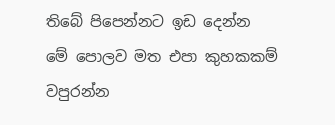තිබේ පිපෙන්නට ඉඩ දෙන්න
මේ පොලව මත එපා කුහකකම් වපුරන්න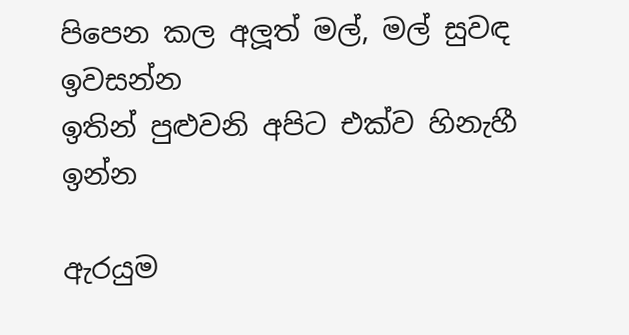පිපෙන කල අලූත් මල්, මල් සුවඳ ඉවසන්න
ඉතින් පුළුවනි අපිට එක්ව හිනැහී ඉන්න

ඇරයුම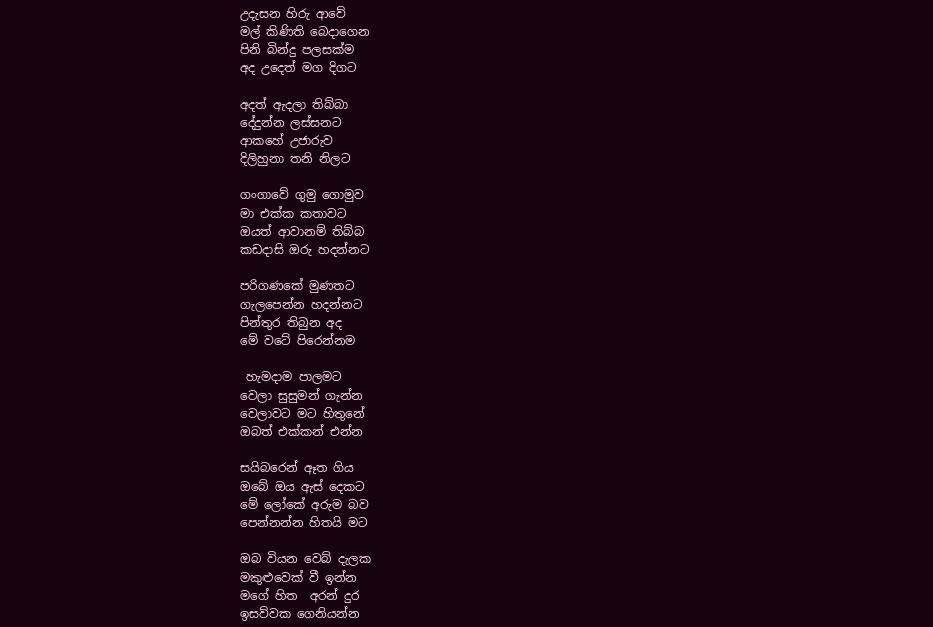උදැසන හිරු ආවේ
මල් කිණිති බෙදාගෙන
පිනි බින්දු පලසක්ම
අද උදෙත් මග දිගට

අදත් ඇදලා තිබ්බා
දේදුන්න ලස්සනට
ආකහේ උජාරුව
දිලිහුනා තනි නිලට

ගංගාවේ ගුමු ගොමුව
මා එක්ක කතාවට
ඔයත් ආවානම් තිබ්බ
කඩදාසි ඔරු හදන්නට

පරිගණකේ මුණතට
ගැලපෙන්න හදන්නට
පින්තුර තිබුන අද
මේ වටේ පිරෙන්නම

 හැමදාම පාලමට
වෙලා සුසුමන් ගැන්න
වෙලාවට මට හිතුනේ
ඔබත් එක්කන් එන්න

සයිබරෙන් ඈත ගිය
ඔබේ ඔය ඇස් දෙකට
මේ ලෝකේ අරුම බව
පෙන්නන්න හිතයි මට

ඔබ වියන වෙබ් දැලක
මකුළුවෙක් වී ඉන්න
මගේ හිත  අරන් දුර
ඉසව්වක ගෙනියන්න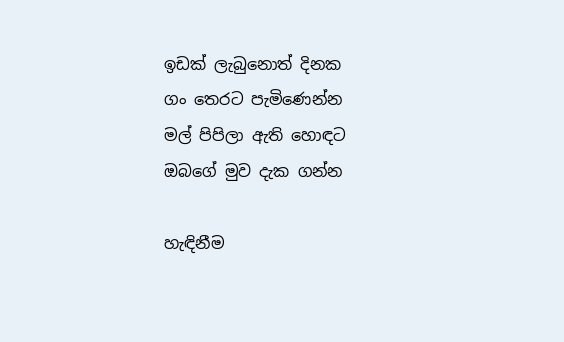ඉඩක් ලැබුනොත් දිනක
ගං තෙරට පැමිණෙන්න
මල් පිපිලා ඇති හොඳට
ඔබගේ මුව දැක ගන්න

හැඳිනීම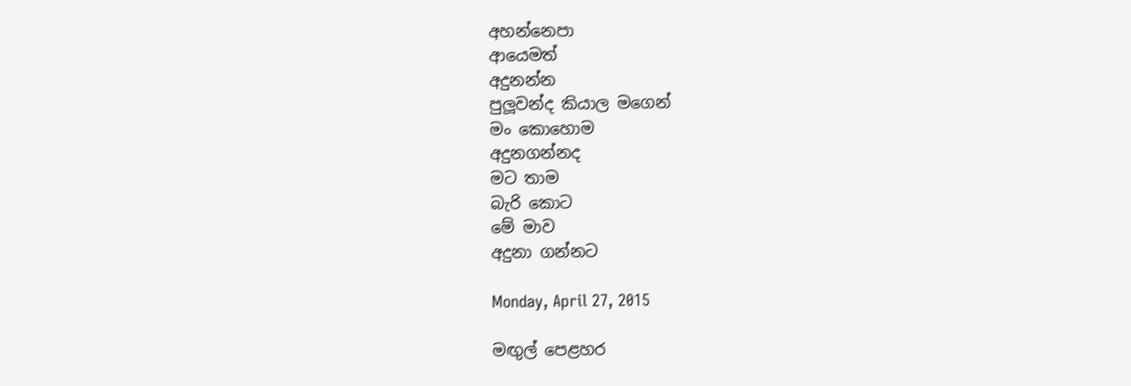අහන්නෙපා
ආයෙමත්
අදුනන්න
පුලූවන්ද කියාල මගෙන්
මං කොහොම
අදුනගන්නද
මට තාම
බැරි කොට
මේ මාව
අදුනා ගන්නට

Monday, April 27, 2015

මඟුල් පෙළහර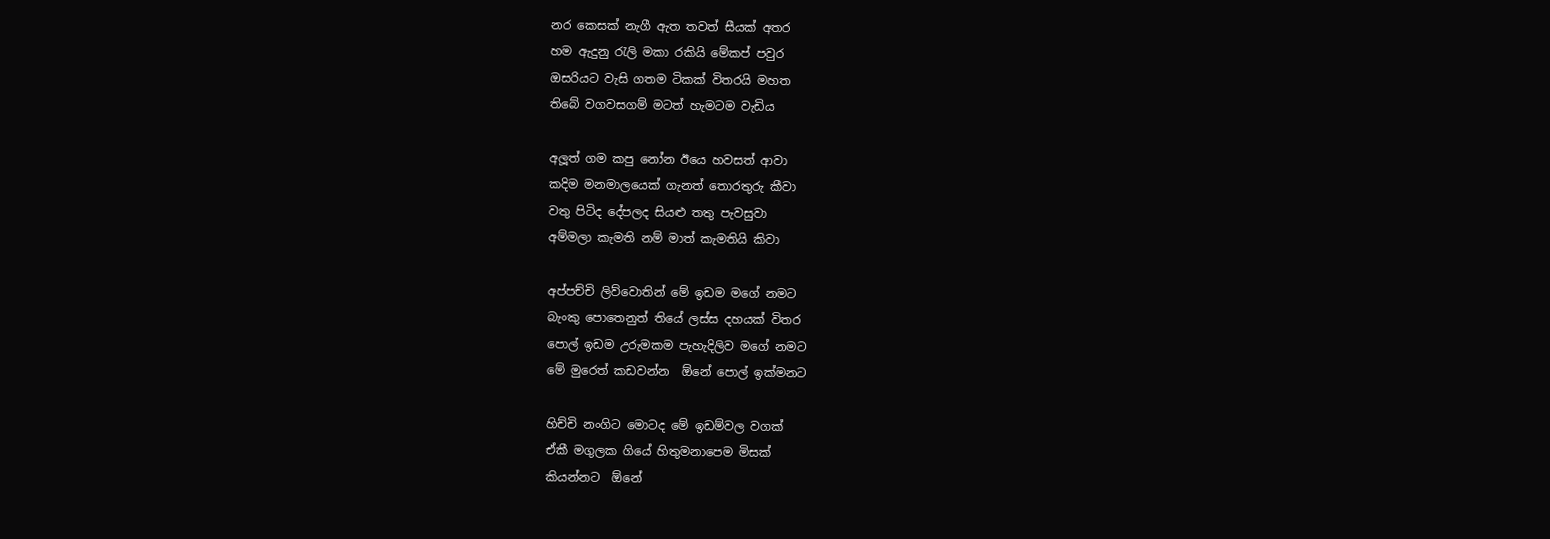නර කෙසක් නැගී ඇත තවත් සීයක් අතර
හම ඇදුනු රැලි මකා රකියි මේකප් පවුර
ඔසරියට වැසි ගතම ටිකක් විතරයි මහත
තිබේ වගවසගම් මටත් හැමටම වැඩිය

අලූත් ගම කපු නෝන ඊයෙ හවසත් ආවා
කදිම මනමාලයෙක් ගැනත් තොරතුරු කීවා
වතු පිටිද දේපලද සියළු තතු පැවසුවා
අම්මලා කැමති නම් මාත් කැමතියි කිවා

අප්පච්චි ලිව්වොතින් මේ ඉඩම මගේ නමට
බැංකු පොතෙනුත් තියේ ලස්ස දහයක් විතර
පොල් ඉඩම උරුමකම පැහැදිලිව මගේ නමට
මේ මුරෙත් කඩවන්න  ඕනේ පොල් ඉක්මනට

හිච්චි නංගිට මොටද මේ ඉඩම්වල වගක්
ඒකී මගුලක ගියේ හිතුමනාපෙම මිසක්
කියන්නට  ඕනේ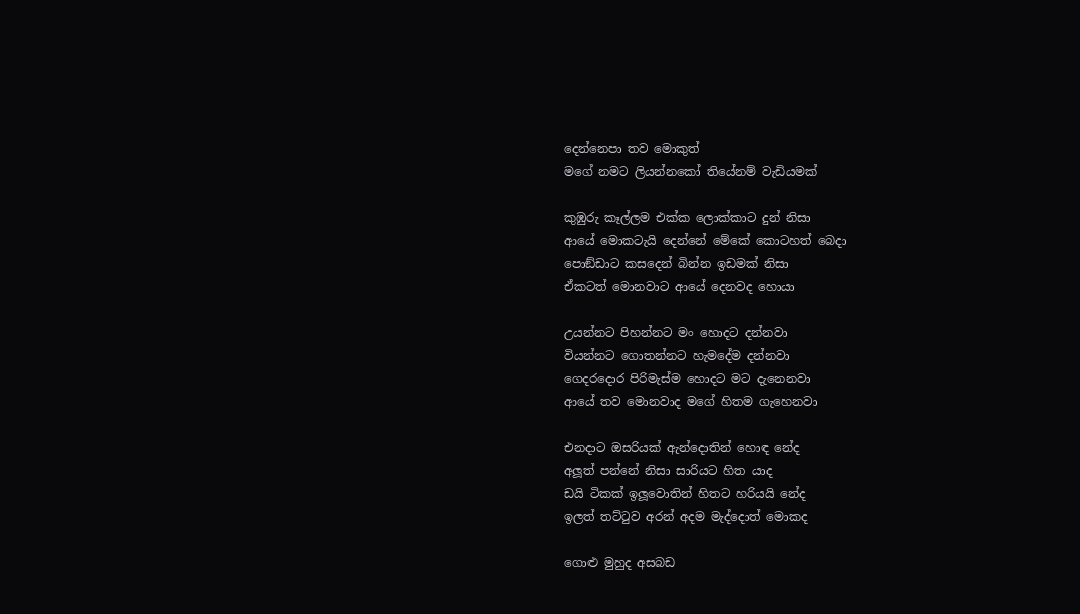දෙන්නෙපා තව මොකුත්
මගේ නමට ලියන්නකෝ තියේනම් වැඩියමක්

කුඹුරු කෑල්ලම එක්ක ලොක්කාට දුන් නිසා
ආයේ මොකටැයි දෙන්නේ මේකේ කොටහත් බෙදා
පොඞ්ඩාට කසදෙන් බින්න ඉඩමක් නිසා
ඒකටත් මොනවාට ආයේ දෙනවද හොයා

උයන්නට පිහන්නට මං හොදට දන්නවා
වියන්නට ගොතන්නට හැමදේම දන්නවා
ගෙදරදොර පිරිමැස්ම හොදට මට දැනෙනවා
ආයේ තව මොනවාද මගේ හිතම ගැහෙනවා

එනදාට ඔසරියක් ඇන්දොතින් හොඳ නේද
අලූත් පන්නේ නිසා සාරියට හිත යාද
ඩයි ටිකක් ඉලූවොතින් හිතට හරියයි නේද
ඉලත් තට්ටුව අරන් අදම මැද්දොත් මොකද

ගොළු මුහුද අසබඩ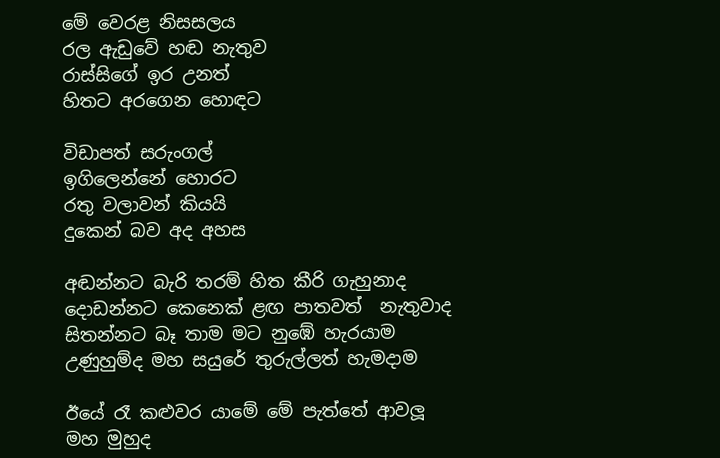මේ වෙරළ නිසසලය
රල ඇඩුවේ හඬ නැතුව
රාස්සිගේ ඉර උනත්
හිතට අරගෙන හොඳට

විඩාපත් සරුංගල්
ඉගිලෙන්නේ හොරට
රතු වලාවන් කියයි
දුකෙන් බව අද අහස

අඬන්නට බැරි තරම් හිත කීරි ගැහුනාද
දොඩන්නට කෙනෙක් ළඟ පාතවත්  නැතුවාද
සිතන්නට බෑ තාම මට නුඹේ හැරයාම
උණුහුම්ද මහ සයුරේ තුරුල්ලත් හැමදාම

ඊයේ රෑ කළුවර යාමේ මේ පැත්තේ ආවලූ
මහ මුහුද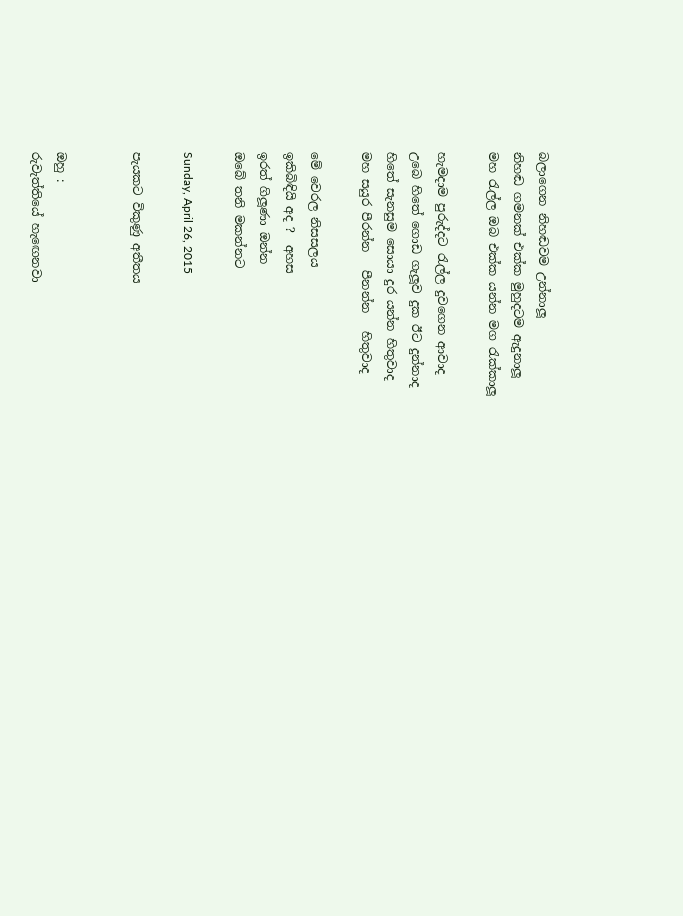බලාගෙන නිහඬවම උන්නාලූ
නිහඬ ගමනක් එක්ක මුහුදටම ඇදුනාලූ
මහ රැල්ල ඔබ එක්ක යන්න මග රැක්කාලූ

හැමදාම පුරුද්දට රැල්ල දුවගෙන ආවාද
උබෙ හිතේ ගොඩ ගැලූව දුක ඊට දුන්නාද
හිතේ සැනසුම සොයා දුර යන්න හිතුවාද
මහ සයුර පීරන්න   පීනන්න   හිතුවාද

මේ වෙරල නිසසලය
ඉකිබිඳියි අද ?  අහස
ඉරත් ගිලූණා ඔන්න
ඔබේ තනි මකන්නට

Sunday, April 26, 2015

පැයකට විකුණු අතීතය


ඔහු :
රුවැත්තියේ හැඟෙනවා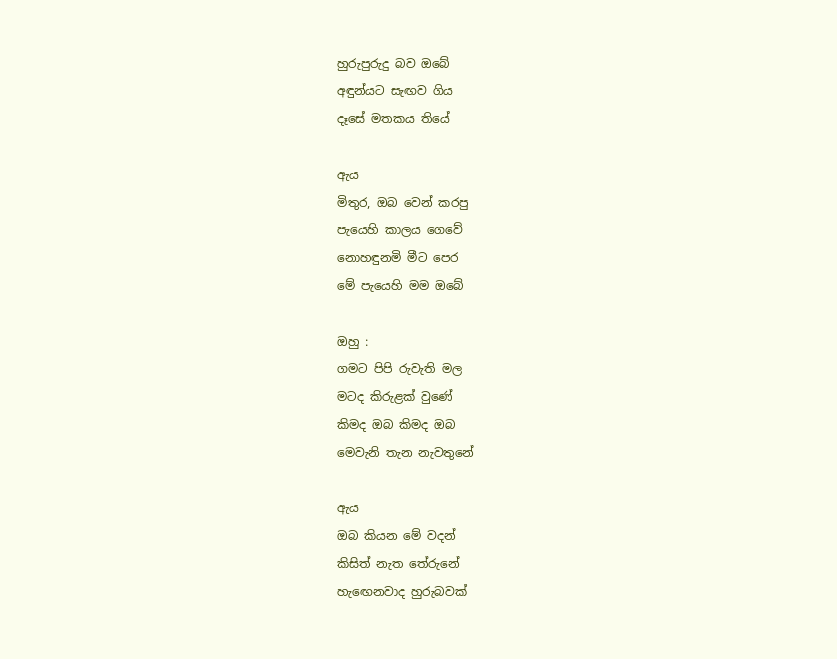හුරුපුරුදු බව ඔබේ
අඳුන්යට සැඟව ගිය
දෑසේ මතකය තියේ

ඇය
මිතුර, ඔබ වෙන් කරපු
පැයෙහි කාලය ගෙවේ
නොහඳුනමි මීට පෙර
මේ පැයෙහි මම ඔබේ

ඔහු :
ගමට පිපි රුවැති මල
මටද කිරුළක් වුණේ
කිමද ඔබ කිමද ඔබ
මෙවැනි තැන නැවතුනේ

ඇය
ඔබ කියන මේ වදන්
කිසිත් නැත තේරුනේ
හැඟෙනවාද හුරුබවක්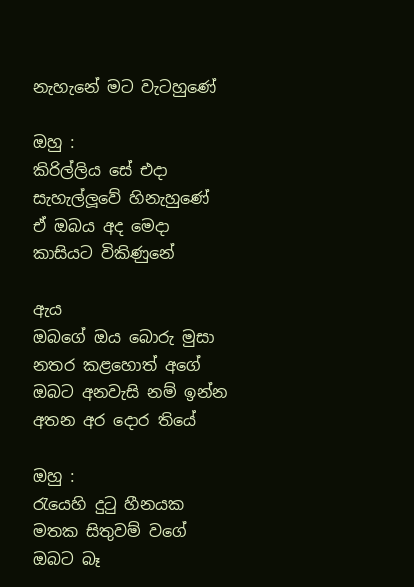නැහැනේ මට වැටහුණේ

ඔහු :
කිරිල්ලිය සේ එදා
සැහැල්ලූවේ හිනැහුණේ
ඒ ඔබය අද මෙදා
කාසියට විකිණුනේ

ඇය
ඔබගේ ඔය බොරු මුසා
නතර කළහොත් අගේ
ඔබට අනවැසි නම් ඉන්න
අතන අර දොර තියේ

ඔහු :
රැයෙහි දුටු හීනයක
මතක සිතුවම් වගේ
ඔබට බෑ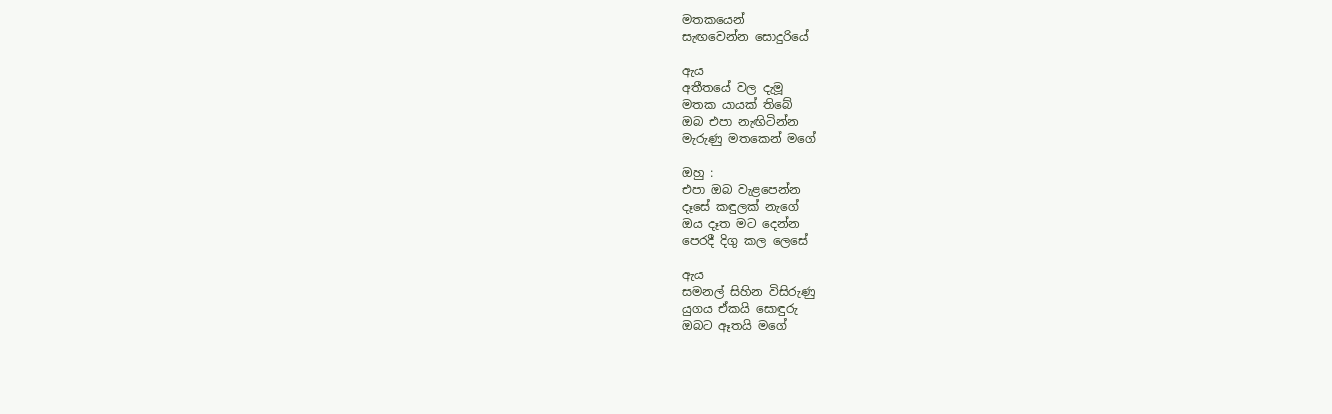මතකයෙන්
සැඟවෙන්න සොදුරියේ

ඇය
අතීතයේ වල දැමූ
මතක යායක් තිබේ
ඔබ එපා නැඟිටින්න
මැරුණු මතකෙන් මගේ

ඔහු :
එපා ඔබ වැළපෙන්න
දෑසේ කඳුලක් නැගේ
ඔය දෑත මට දෙන්න
පෙරදී දිගු කල ලෙසේ

ඇය
සමනල් සිහින විසිරුණු
යුගය ඒකයි සොඳුරු
ඔබට ඈතයි මගේ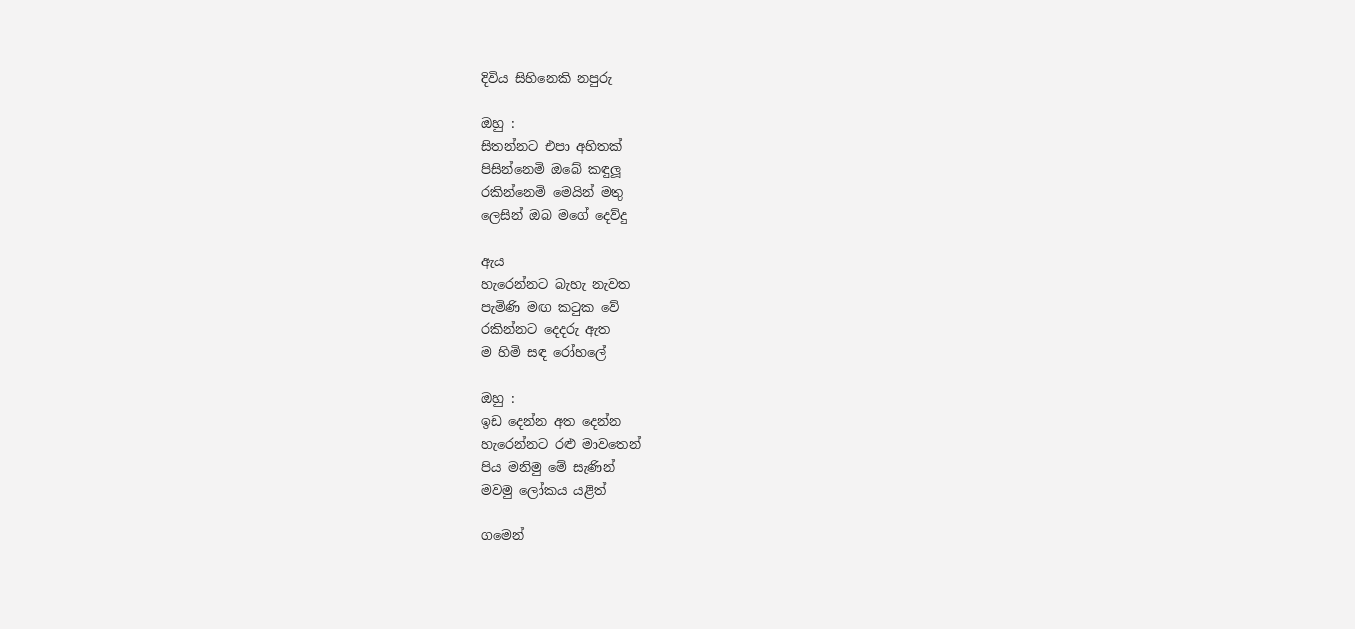දිවිය සිහිනෙකි නපුරු

ඔහු :
සිතන්නට එපා අහිතක්
පිසින්නෙමි ඔබේ කඳුලූ
රකින්නෙමි මෙයින් මතු
ලෙසින් ඔබ මගේ දෙව්දු

ඇය
හැරෙන්නට බැහැ නැවත
පැමිණි මඟ කටුක වේ
රකින්නට දෙදරු ඇත
ම හිමි සඳ රෝහලේ

ඔහු :
ඉඩ දෙන්න අත දෙන්න
හැරෙන්නට රළු මාවතෙන්
පිය මනිමු මේ සැණින්
මවමු ලෝකය යළිත්

ගමෙන්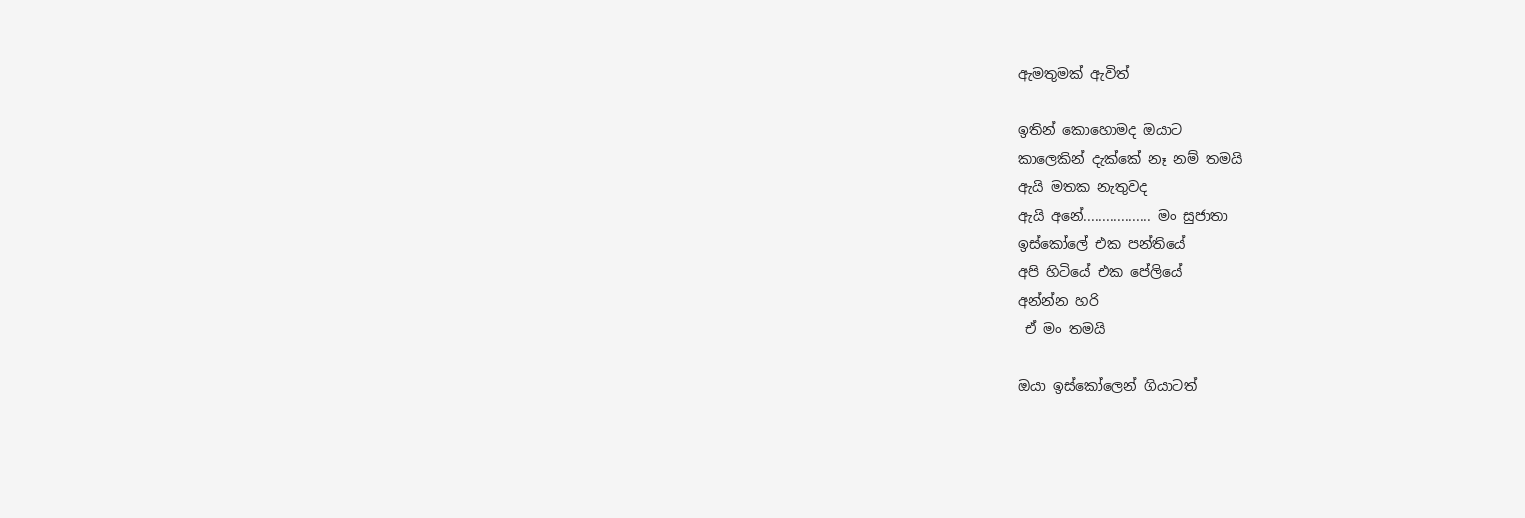ඇමතුමක් ඇවිත්

ඉතින් කොහොමද ඔයාට
කාලෙකින් දැක්කේ නෑ නම් තමයි
ඇයි මතක නැතුවද
ඇයි අනේ.................. මං සුජාතා
ඉස්කෝලේ එක පන්තියේ
අපි හිටියේ එක පේලියේ
අන්න්න හරි
 ඒ මං තමයි

ඔයා ඉස්කෝලෙන් ගියාටත්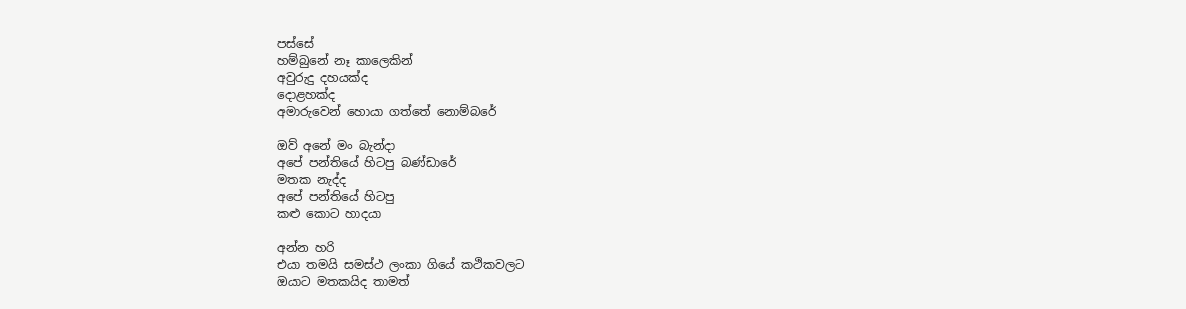පස්සේ
හම්බුනේ නෑ කාලෙකින්
අවුරුදු දහයක්ද
දොළහක්ද
අමාරුවෙන් හොයා ගත්තේ නොම්බරේ

ඔව් අනේ මං බැන්දා
අපේ පන්තියේ හිටපු බණ්ඩාරේ
මතක නැද්ද
අපේ පන්තියේ හිටපු
කළු කොට හාදයා

අන්න හරි
එයා තමයි සමස්ථ ලංකා ගියේ කථිකවලට
ඔයාට මතකයිද තාමත්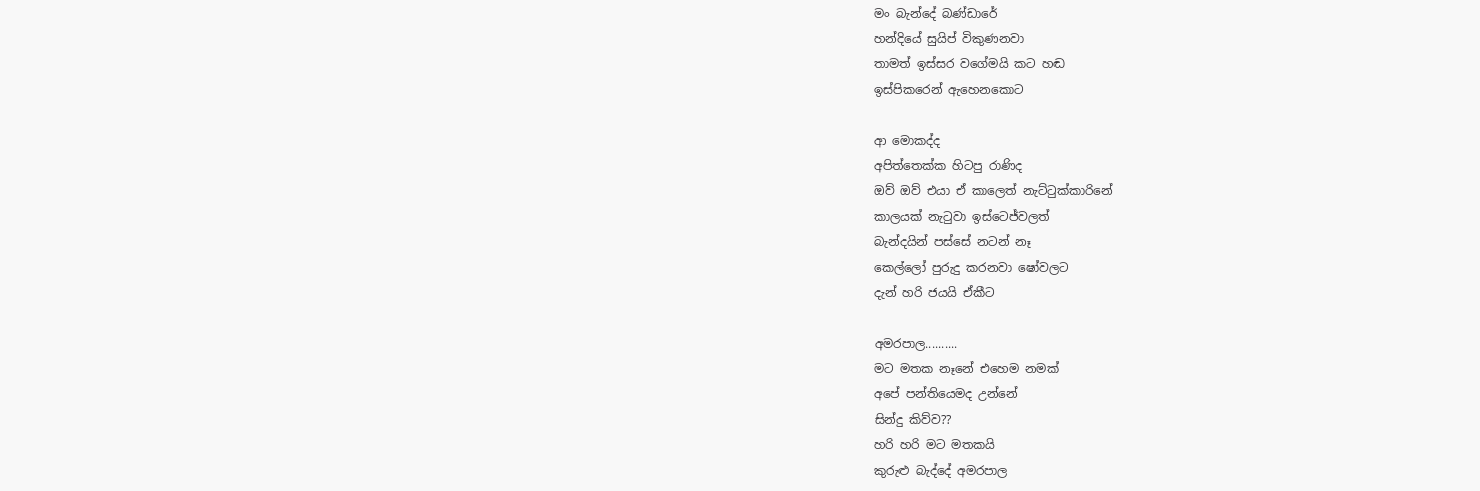මං බැන්දේ බණ්ඩාරේ
හන්දියේ සුයිප් විකුණනවා
තාමත් ඉස්සර වගේමයි කට හඬ
ඉස්පිකරෙන් ඇහෙනකොට

ආ මොකද්ද
අපිත්තෙක්ක හිටපු රාණිද
ඔව් ඔව් එයා ඒ කාලෙත් නැට්ටුක්කාරිනේ
කාලයක් නැටුවා ඉස්ටෙජ්වලත්
බැන්දයින් පස්සේ නටන් නෑ
කෙල්ලෝ පුරුදු කරනවා ෂෝවලට
දැන් හරි ජයයි ඒකීට

අමරපාල..........
මට මතක නෑනේ එහෙම නමක්
අපේ පන්තියෙමද උන්නේ
සින්දු කිව්ව??
හරි හරි මට මතකයි
කුරුළු බැද්දේ අමරපාල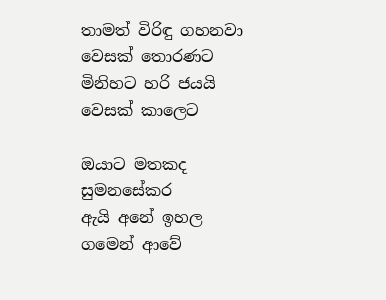තාමත් විරිඳු ගහනවා වෙසක් තොරණට
මිනිහට හරි ජයයි වෙසක් කාලෙට

ඔයාට මතකද සුමනසේකර
ඇයි අනේ ඉහල ගමෙන් ආවේ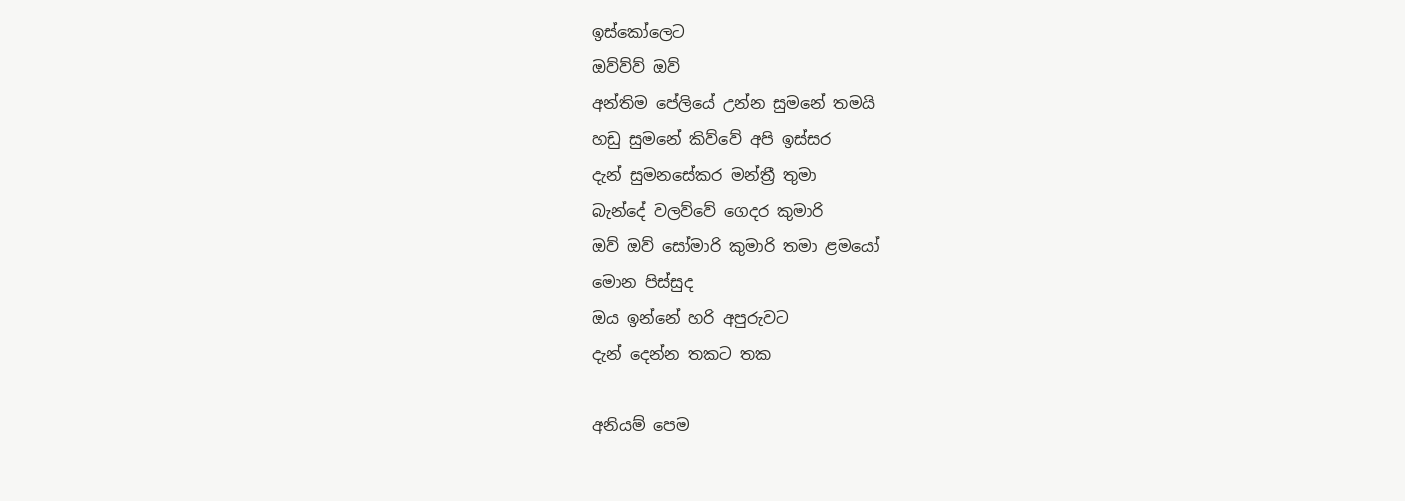ඉස්කෝලෙට
ඔව්ව්ව් ඔව්
අන්තිම පේලියේ උන්න සුමනේ තමයි
හඩු සුමනේ කිව්වේ අපි ඉස්සර
දැන් සුමනසේකර මන්ත්‍රී තුමා
බැන්දේ වලව්වේ ගෙදර කුමාරි
ඔව් ඔව් සෝමාරි කුමාරි තමා ළමයෝ
මොන පිස්සුද
ඔය ඉන්නේ හරි අපුරුවට
දැන් දෙන්න තකට තක

අනියම් පෙම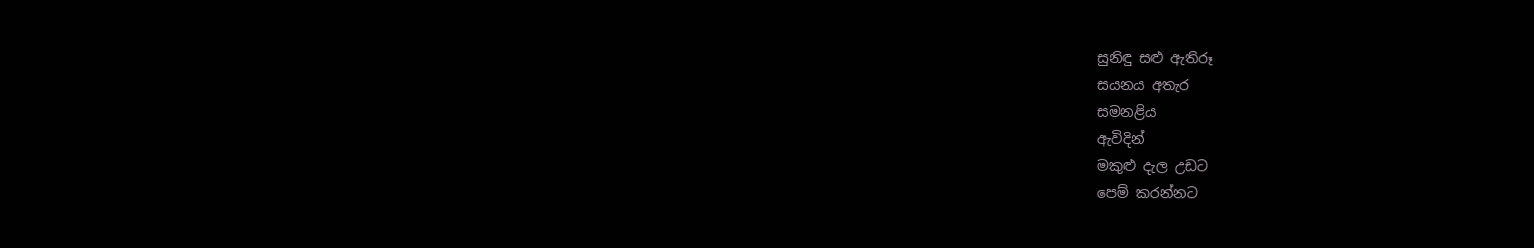සුනිඳු සළු ඇතිරූ
සයනය අතැර
සමනළිය
ඇවිදින්
මකුළු දැල උඩට
පෙම් කරන්නට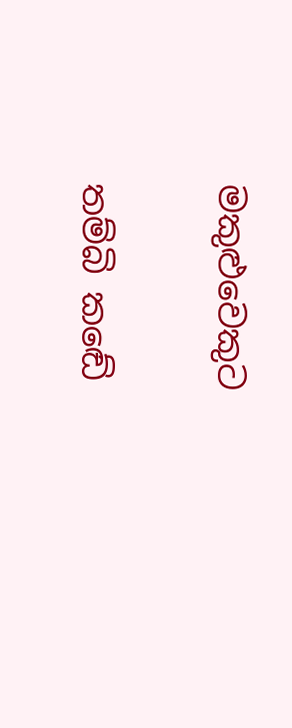මකුළුවෙකුට

තම්බි කඬේ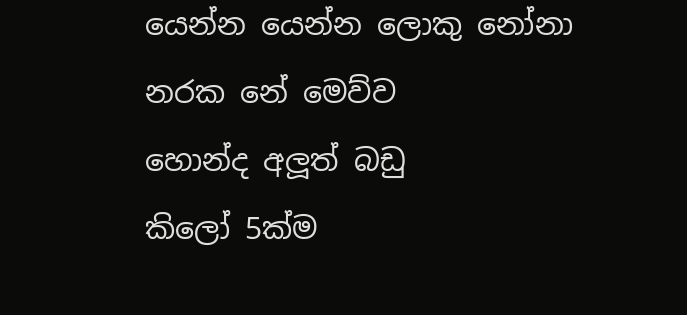යෙන්න යෙන්න ලොකු නෝනා
නරක නේ මෙව්ව
හොන්ද අලූත් බඩු
කිලෝ 5ක්ම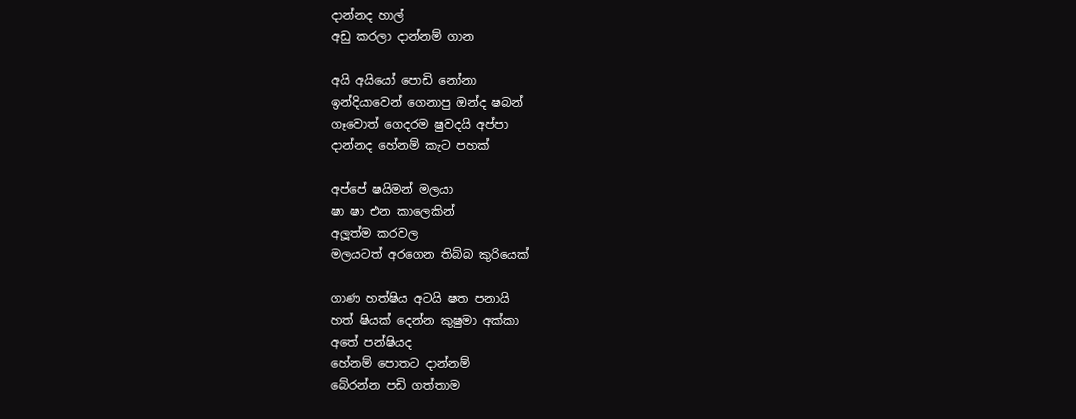දාන්නද හාල්
අඩු කරලා දාන්නම් ගාන

අයි අයියෝ පොඩි නෝනා
ඉන්දියාවෙන් ගෙනාපු ඔන්ද ෂබන්
ගෑවොත් ගෙදරම ෂුවදයි අප්පා
දාන්නද හේනම් කැට පහක්

අප්පේ ෂයිමන් මලයා
ෂා ෂා එන කාලෙකින්
අලූත්ම කරවල
මලයටත් අරගෙන තිබ්බ කුරියෙක්

ගාණ හත්ෂිය අටයි ෂත පනායි
හත් ෂියක් දෙන්න කුෂුමා අක්කා
අතේ පන්ෂියද
හේනම් පොතට දාන්නම්
බේරන්න පඩි ගත්තාම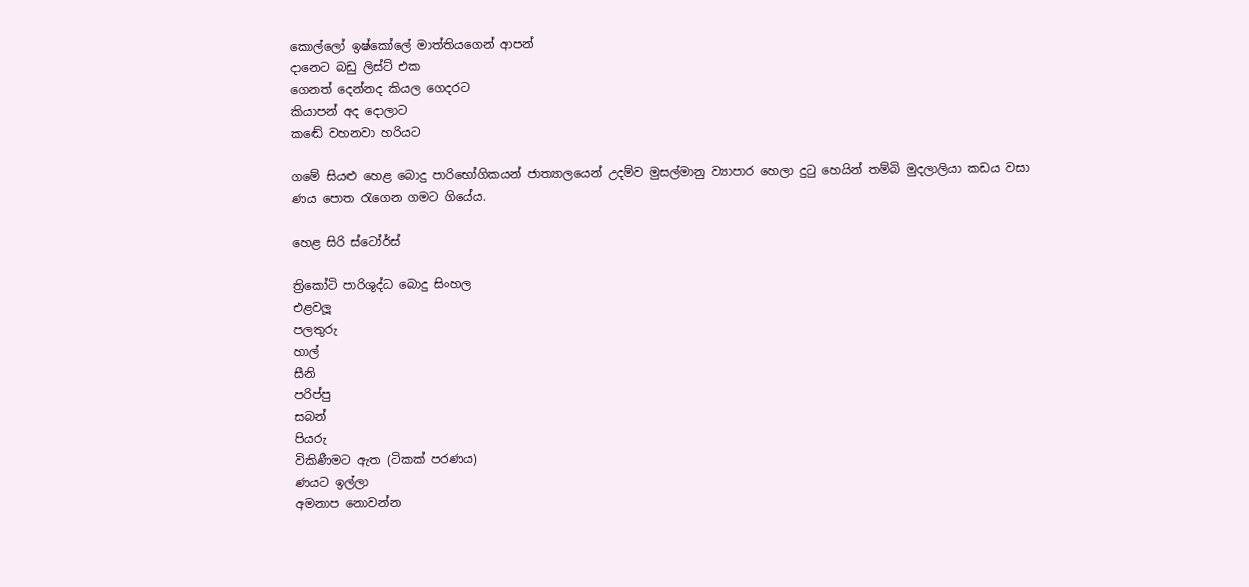කොල්ලෝ ඉෂ්කෝලේ මාත්තියගෙන් ආපන්
දානෙට බඩු ලිස්ට් එක
ගෙනත් දෙන්නද කියල ගෙදරට
කියාපන් අද දොලාට
කඬේ වහනවා හරියට

ගමේ සියළු හෙළ බොදු පාරිභෝගිකයන් ජාත්‍යාලයෙන් උදම්ව මුසල්මානු ව්‍යාපාර හෙලා දුටු හෙයින් තම්බි මුදලාලියා කඩය වසා ණය පොත රැගෙන ගමට ගියේය.

හෙළ සිරි ස්ටෝර්ස්

ත්‍රිකෝටි පාරිශුද්ධ බොදු සිංහල
එළවලූ
පලතුරු
හාල්
සීනි
පරිප්පු
සබන්
පියරු
විකිණීමට ඇත (ටිකක් පරණය)
ණයට ඉල්ලා
අමනාප නොවන්න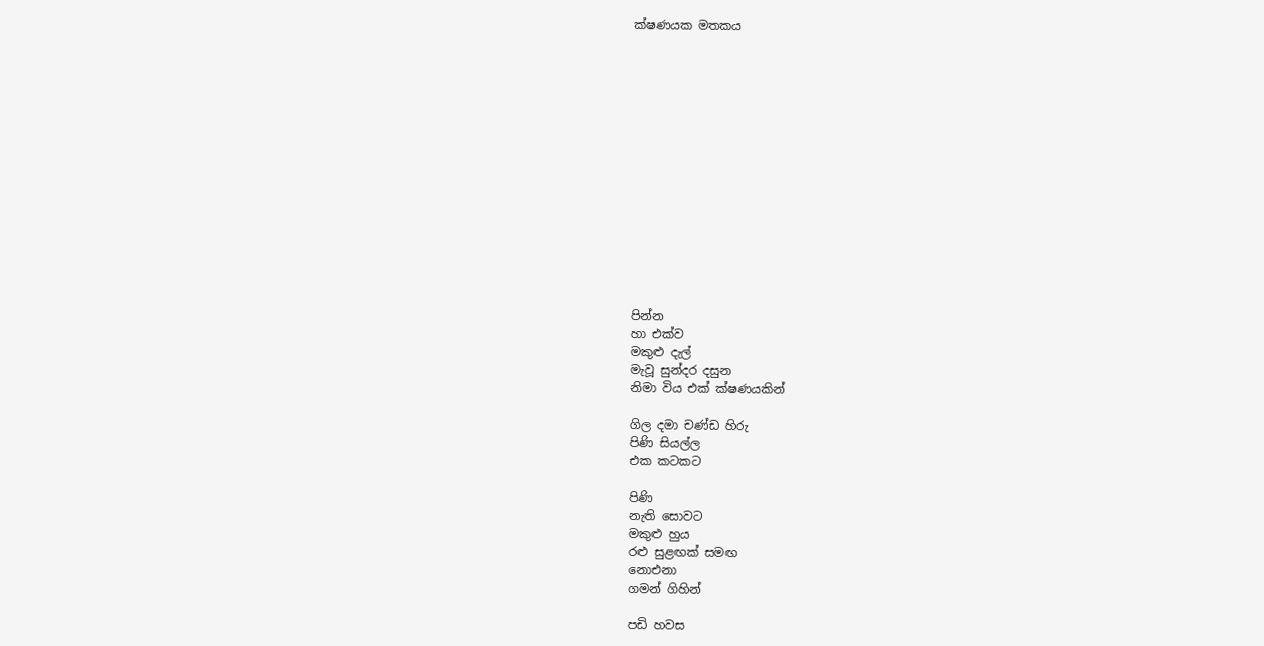ක්ෂණයක මතකය















පින්න
හා එක්ව
මකුළු දැල්
මැවූ සුන්දර දසුන
නිමා විය එක් ක්ෂණයකින්

ගිල දමා චණ්ඩ හිරු
පිණි සියල්ල
එක කටකට

පිණි
නැති සොවට
මකුළු හුය
රළු සුළඟක් සමඟ
නොඑනා
ගමන් ගිහින්

පඩි හවස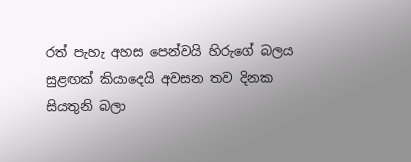රත් පැහැ අහස පෙන්වයි හිරුගේ බලය
සුළඟක් කියාදෙයි අවසන තව දිනක
සියතුනි බලා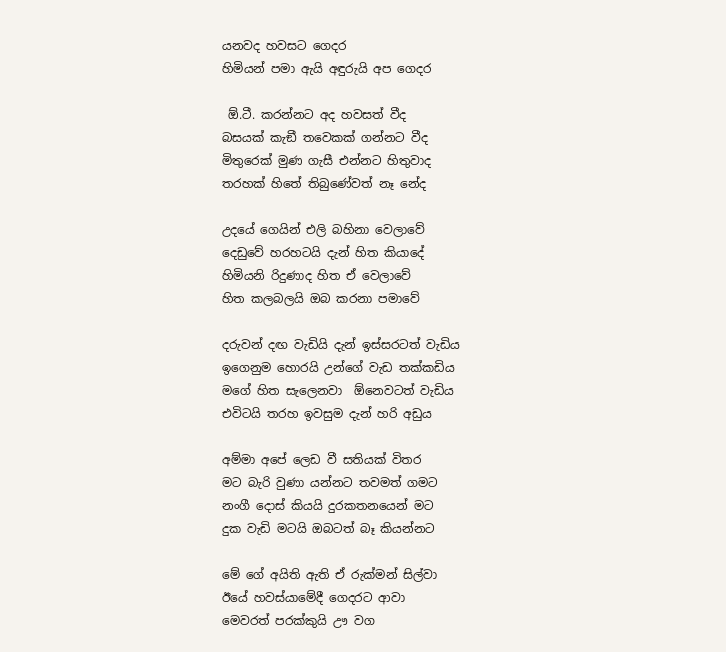යනවද හවසට ගෙදර
හිමියන් පමා ඇයි අඳුරුයි අප ගෙදර

 ඕ.ටී. කරන්නට අද හවසත් වීද
බසයක් කැඞී තවෙකක් ගන්නට වීද
මිතුරෙක් මුණ ගැසී එන්නට හිතුවාද
තරහක් හිතේ තිබුණේවත් නෑ නේද

උදයේ ගෙයින් එලි බහිනා වෙලාවේ
දෙඩුවේ හරහටයි දැන් හිත කියාදේ
හිමියනි රිදුණාද හිත ඒ වෙලාවේ
හිත කලබලයි ඔබ කරනා පමාවේ

දරුවන් දඟ වැඩියි දැන් ඉස්සරටත් වැඩිය
ඉගෙනුම හොරයි උන්ගේ වැඩ තක්කඩිය
මගේ හිත සැලෙනවා  ඕනෙවටත් වැඩිය
එවිටයි තරහ ඉවසුම දැන් හරි අඩුය

අම්මා අපේ ලෙඩ වී සතියක් විතර
මට බැරි වුණා යන්නට තවමත් ගමට
නංගී දොස් කියයි දුරකතනයෙන් මට
දුක වැඩි මටයි ඔබටත් බෑ කියන්නට

මේ ගේ අයිති ඇති ඒ රුක්මන් සිල්වා
ඊයේ හවස්යාමේදී ගෙදරට ආවා
මෙවරත් පරක්කුයි ඌ වග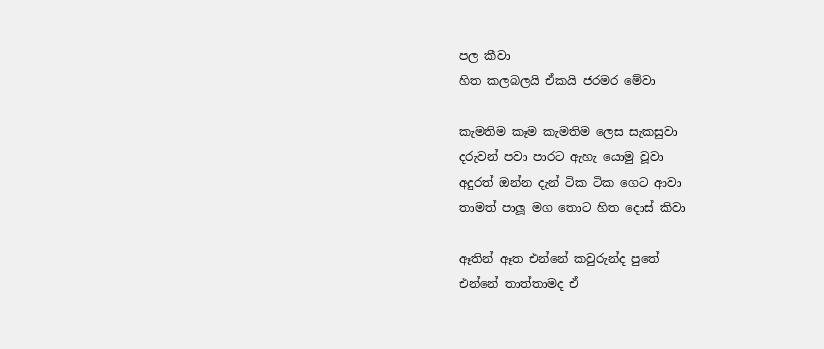පල කීවා
හිත කලබලයි ඒකයි ජරමර මේවා

කැමතිම කෑම කැමතිම ලෙස සැකසුවා
දරුවන් පවා පාරට ඇහැ යොමු වූවා
අදුරත් ඔන්න දැන් ටික ටික ගෙට ආවා
තාමත් පාලූ මග තොට හිත දොස් කිවා

ඈතින් ඈත එන්නේ කවුරුන්ද පුතේ
එන්නේ තාත්තාමද ඒ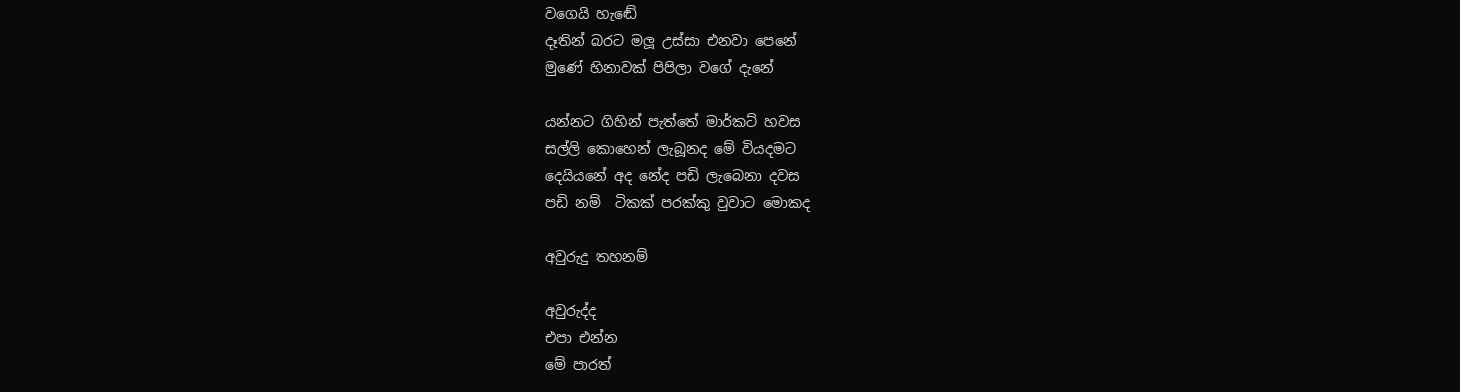වගෙයි හැඬේ
දෑතින් බරට මලූ උස්සා එනවා පෙනේ
මුණේ හිනාවක් පිපිලා වගේ දැනේ

යන්නට ගිහින් පැත්තේ මාර්කට් හවස
සල්ලි කොහෙන් ලැබූනද මේ වියදමට
දෙයියනේ අද නේද පඩි ලැබෙනා දවස
පඩි නම්  ටිකක් පරක්කු වුවාට මොකද

අවුරුදු තහනම්

අවුරුද්ද
එපා එන්න
මේ පාරත්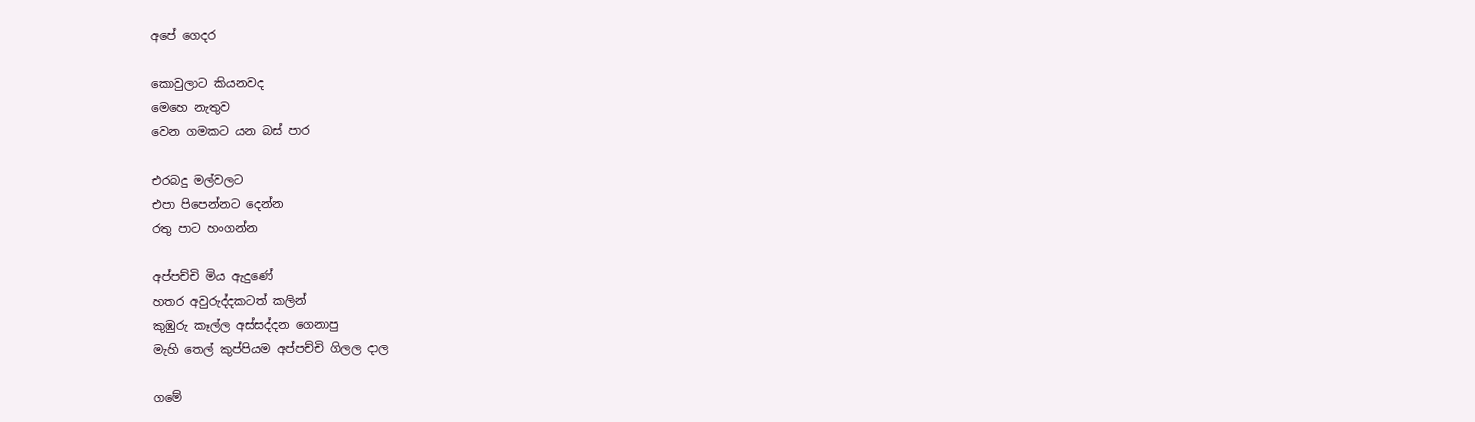අපේ ගෙදර

කොවුලාට කියනවද
මෙහෙ නැතුව
වෙන ගමකට යන බස් පාර

එරබදු මල්වලට
එපා පිපෙන්නට දෙන්න
රතු පාට හංගන්න

අප්පච්චි මිය ඇදුණේ
හතර අවුරුද්දකටත් කලින්
කුඹුරු කෑල්ල අස්සද්දන ගෙනාපු
මැහි තෙල් කුප්පියම අප්පච්චි ගිලල දාල

ගමේ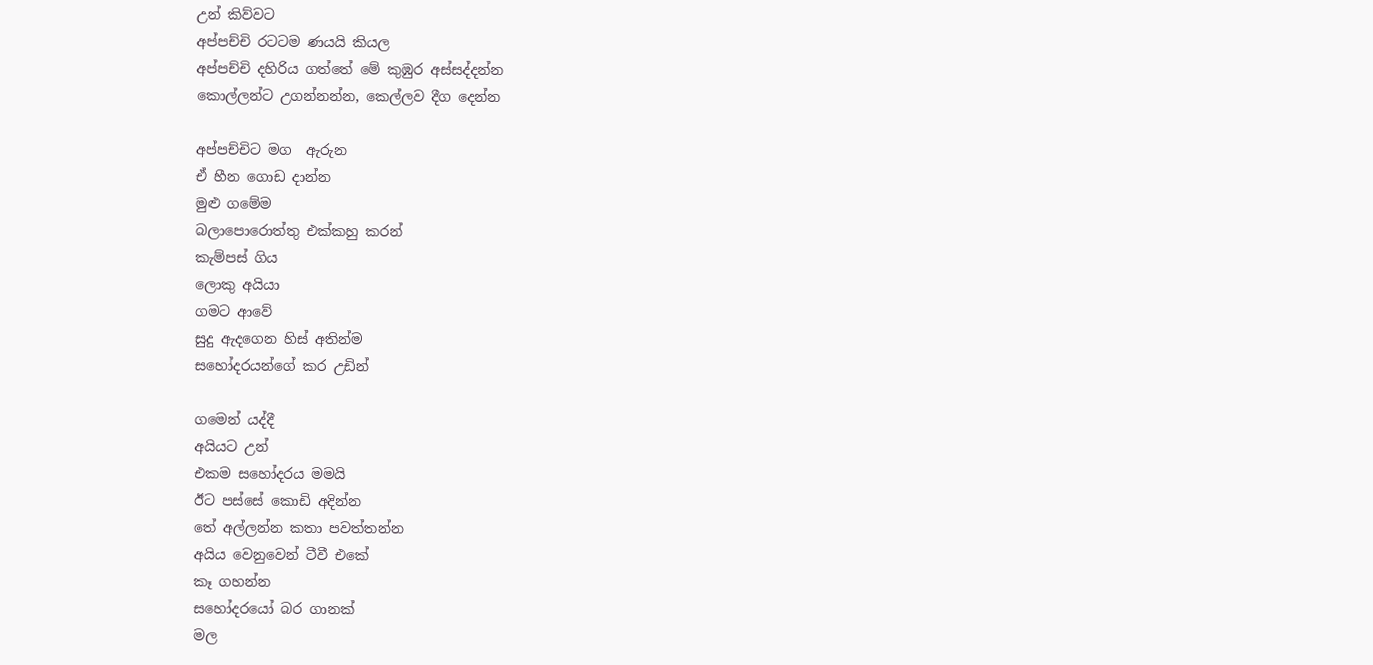උන් කිව්වට
අප්පච්චි රටටම ණයයි කියල
අප්පච්චි දහිරිය ගත්තේ මේ කුඹුර අස්සද්දන්න
කොල්ලන්ට උගන්නන්න, කෙල්ලව දීග දෙන්න

අප්පච්චිට මග  ඇරුන
ඒ හීන ගොඩ දාන්න
මුළු ගමේම
බලාපොරොත්තු එක්කහු කරන්
කැම්පස් ගිය
ලොකු අයියා
ගමට ආවේ
සුදු ඇදගෙන හිස් අතින්ම
සහෝදරයන්ගේ කර උඩින්

ගමෙන් යද්දී
අයියට උන්
එකම සහෝදරය මමයි
ඊට පස්සේ කොඩි අදින්න
තේ අල්ලන්න කතා පවත්තන්න
අයිය වෙනුවෙන් ටීවී එකේ
කෑ ගහන්න
සහෝදරයෝ බර ගානක්
මල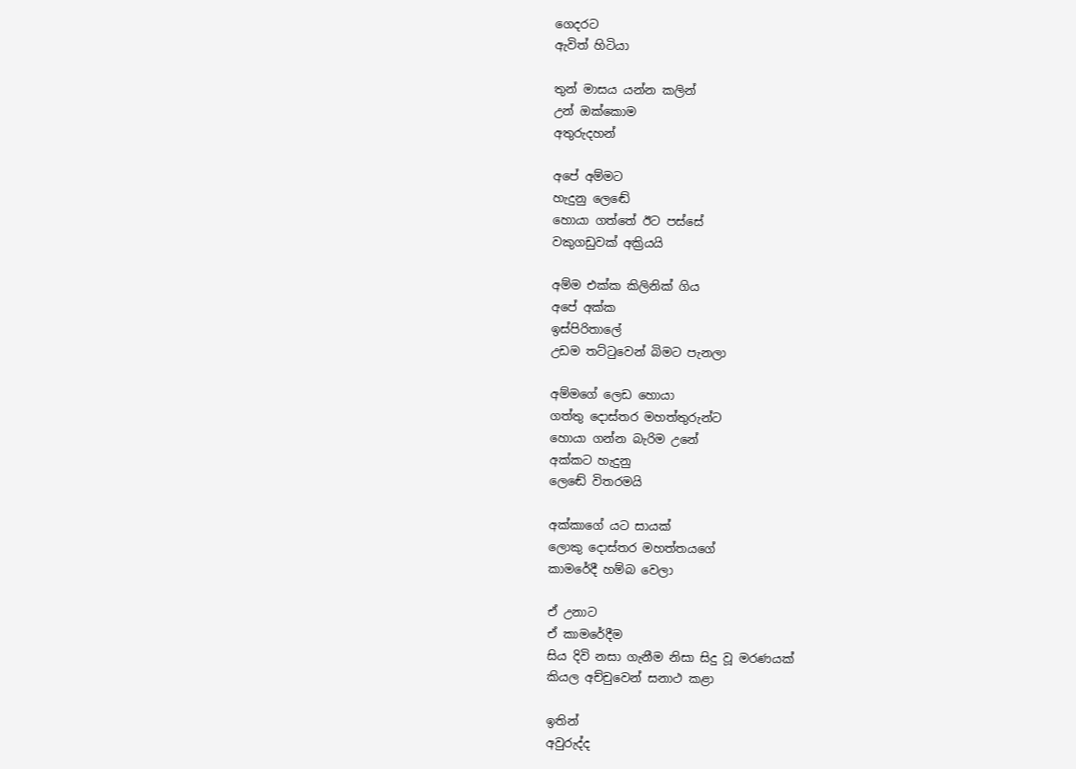ගෙදරට
ඇවිත් හිටියා

තුන් මාසය යන්න කලින්
උන් ඔක්කොම
අතුරුදහන්

අපේ අම්මට
හැදුනු ලෙඬේ
හොයා ගත්තේ ඊට පස්සේ
වකුගඩුවක් අක්‍රියයි

අම්ම එක්ක කිලිනික් ගිය
අපේ අක්ක
ඉස්පිරිතාලේ
උඩම තට්ටුවෙන් බිමට පැනලා

අම්මගේ ලෙඩ හොයා
ගත්තු දොස්තර මහත්තුරුන්ට
හොයා ගන්න බැරිම උනේ
අක්කට හැදුනු
ලෙඬේ විතරමයි

අක්කාගේ යට සායක්
ලොකු දොස්තර මහත්තයගේ
කාමරේදී හම්බ වෙලා

ඒ උනාට
ඒ කාමරේදීම
සිය දිවි නසා ගැනීම නිසා සිදු වූ මරණයක්
කියල අච්චුවෙන් සනාථ කළා

ඉතින්
අවුරුද්ද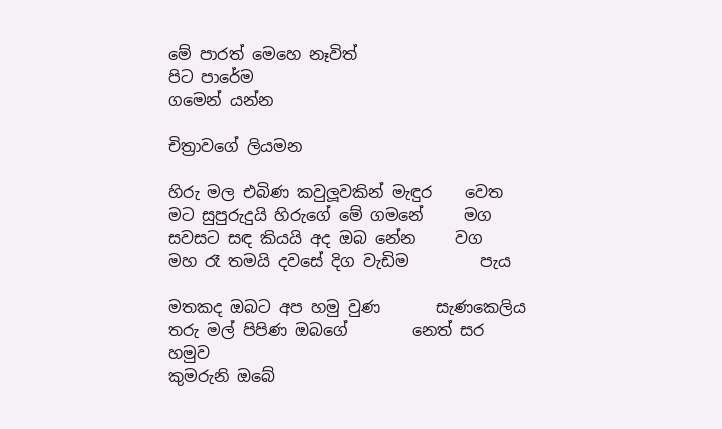මේ පාරත් මෙහෙ නෑවිත්
පිට පාරේම
ගමෙන් යන්න

චිත්‍රාවගේ ලියමන

හිරු මල එබිණ කවුලූවකින් මැඳුර    වෙත
මට සුපුරුදුයි හිරුගේ මේ ගමනේ     මග
සවසට සඳ කියයි අද ඔබ නේන     වග
මහ රෑ තමයි දවසේ දිග වැඩිම         පැය

මතකද ඔබට අප හමු වුණ       සැණකෙලිය
තරු මල් පිපිණ ඔබගේ        නෙත් සර හමුව
කුමරුනි ඔබේ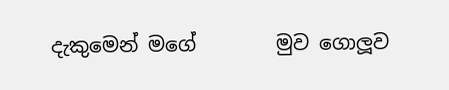දැකුමෙන් මගේ        මුව ගොලූව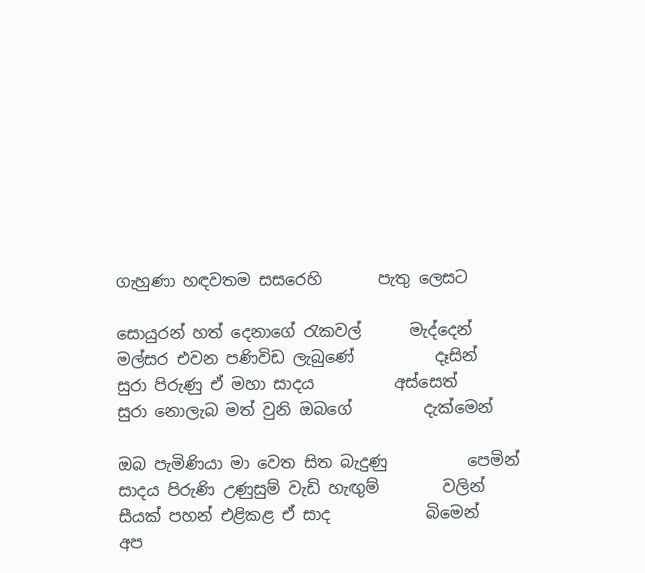ගැහුණා හඳවතම සසරෙහි       පැතු ලෙසට

සොයුරන් හත් දෙනාගේ රැකවල්      මැද්දෙන්
මල්සර එවන පණිවිඩ ලැබුණේ          දෑසින්
සුරා පිරුණු ඒ මහා සාදය          අස්සෙත්
සුරා නොලැබ මත් වුනි ඔබගේ         දැක්මෙන්

ඔබ පැමිණියා මා වෙත සිත බැදුණු          පෙමින්
සාදය පිරුණි උණුසුම් වැඩි හැඟුම්        වලින්
සීයක් පහන් එළිකළ ඒ සාද            බිමෙන්
අප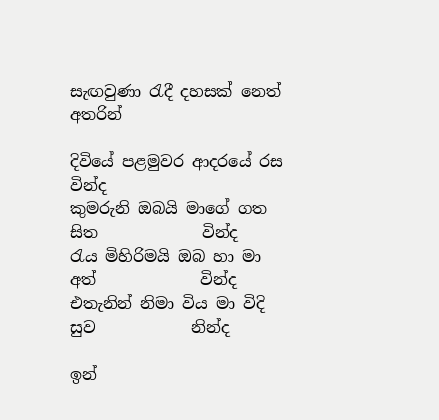සැඟවුණා රැදී දහසක් නෙත්        අතරින්

දිවියේ පළමුවර ආදරයේ රස             වින්ද
කුමරුනි ඔබයි මාගේ ගත සිත             වින්ද
රැය මිහිරිමයි ඔබ හා මා අත්             වින්ද
එතැනින් නිමා විය මා විදි සුව            නින්ද

ඉන්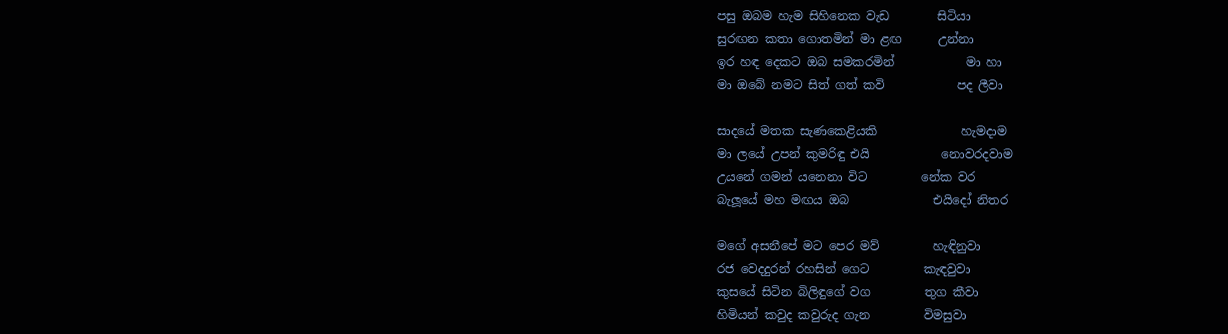පසු ඔබම හැම සිහිනෙක වැඩ        සිටියා
සුරඟන කතා ගොතමින් මා ළඟ      උන්නා
ඉර හඳ දෙකට ඔබ සමකරමින්            මා හා
මා ඔබේ නමට සිත් ගත් කවි            පද ලීවා

සාදයේ මතක සැණකෙළියකි              හැමදාම
මා ලයේ උපන් කුමරිඳු එයි            නොවරදවාම
උයනේ ගමන් යනෙනා විට         නේක වර
බැලූයේ මහ මඟය ඔබ              එයිදෝ නිතර

මගේ අසනීපේ මට පෙර මව්         හැඳිනුවා
රජ වෙදදුරන් රහසින් ගෙට         කැඳවුවා
කුසයේ සිටින බිලිඳුගේ වග         තුග කීවා
හිමියන් කවුද කවුරුද ගැන         විමසුවා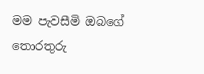මම පැවසීමි ඔබගේ තොරතුරු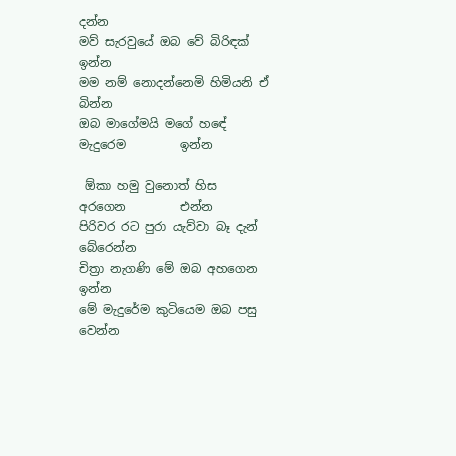දන්න
මව් සැරවුයේ ඔබ වේ බිරිඳක්             ඉන්න
මම නම් නොදන්නෙමි හිමියනි ඒ         බින්න
ඔබ මාගේමයි මගේ හඳේ මැදුරෙම         ඉන්න

 ඕකා හමු වුනොත් හිස අරගෙන         එන්න
පිරිවර රට පුරා යැව්වා බෑ දැන්         බේරෙන්න
චිත්‍රා නැගණි මේ ඔබ අහගෙන             ඉන්න
මේ මැදුරේම කුටියෙම ඔබ පසු         වෙන්න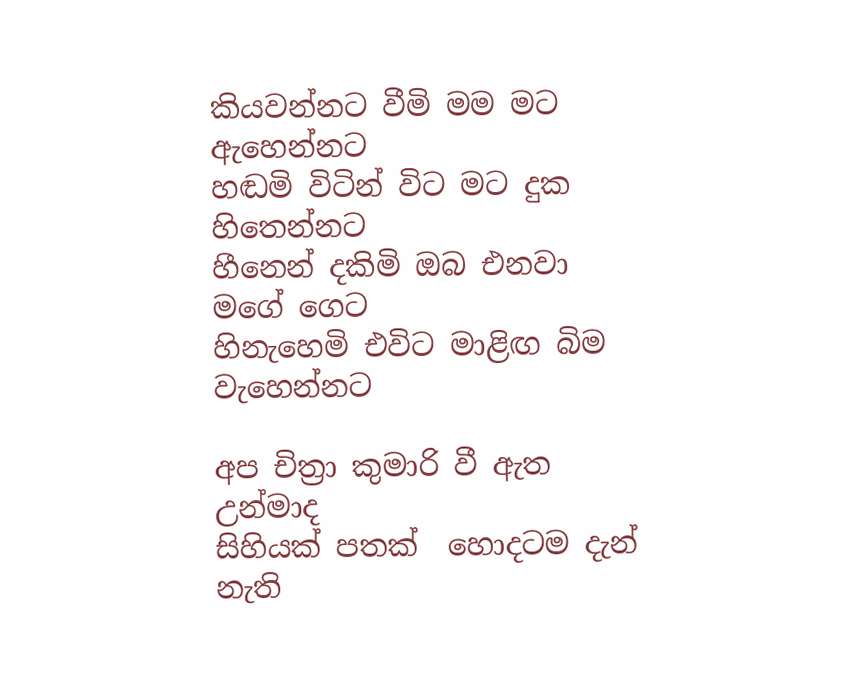කියවන්නට වීමි මම මට             ඇහෙන්නට
හඬමි විටින් විට මට දුක             හිතෙන්නට
හීනෙන් දකිමි ඔබ එනවා             මගේ ගෙට
හිනැහෙමි එවිට මාළිඟ බිම             වැහෙන්නට

අප චිත්‍රා කුමාරි වී ඇත             උන්මාද
සිහියක් පතක්  හොදටම දැන්               නැති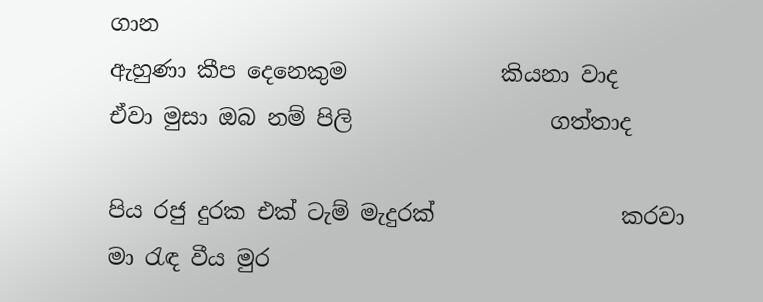ගාන
ඇහුණා කීප දෙනෙකුම              කියනා වාද
ඒවා මුසා ඔබ නම් පිලි                  ගත්තාද

පිය රජු දුරක එක් ටැම් මැදුරක්                 කරවා
මා රැඳ වීය මුර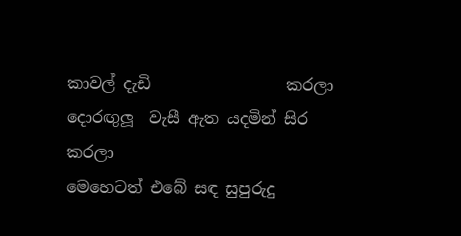කාවල් දැඩි                 කරලා
දොරඟුලූ  වැසී ඇත යදමින් සිර             කරලා
මෙහෙටත් එබේ සඳ සුපුරුදු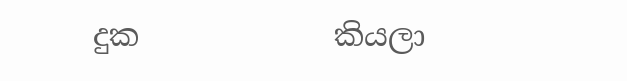දුක             කියලා